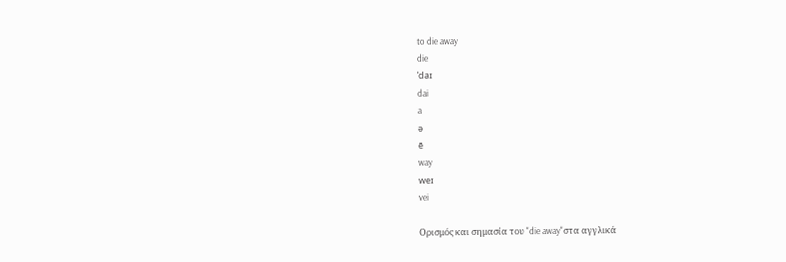to die away
die
ˈdaɪ
dai
a
ə
ē
way
weɪ
vei

Ορισμός και σημασία του "die away"στα αγγλικά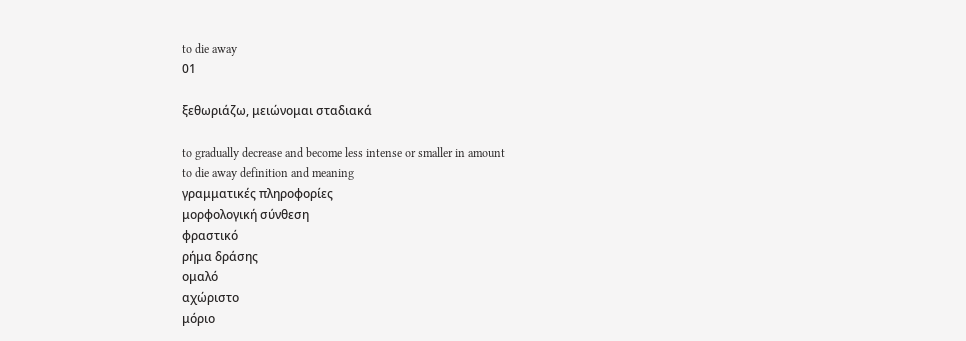to die away
01

ξεθωριάζω, μειώνομαι σταδιακά

to gradually decrease and become less intense or smaller in amount
to die away definition and meaning
γραμματικές πληροφορίες
μορφολογική σύνθεση
φραστικό
ρήμα δράσης
ομαλό
αχώριστο
μόριο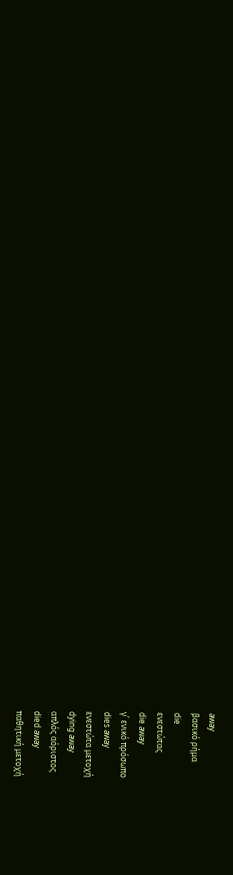away
βασικό ρήμα
die
ενεστώτας
die away
γ΄ ενικό πρόσωπο
dies away
ενεστώτα μετοχή
dying away
απλός αόριστος
died away
παθητική μετοχή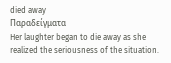died away
Παραδείγματα
Her laughter began to die away as she realized the seriousness of the situation.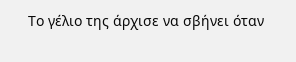Το γέλιο της άρχισε να σβήνει όταν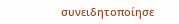συνειδητοποίησε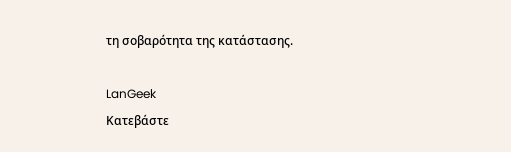τη σοβαρότητα της κατάστασης.

LanGeek
Κατεβάστε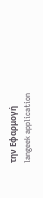την Εφαρμογή
langeek application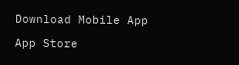Download Mobile App

App Store